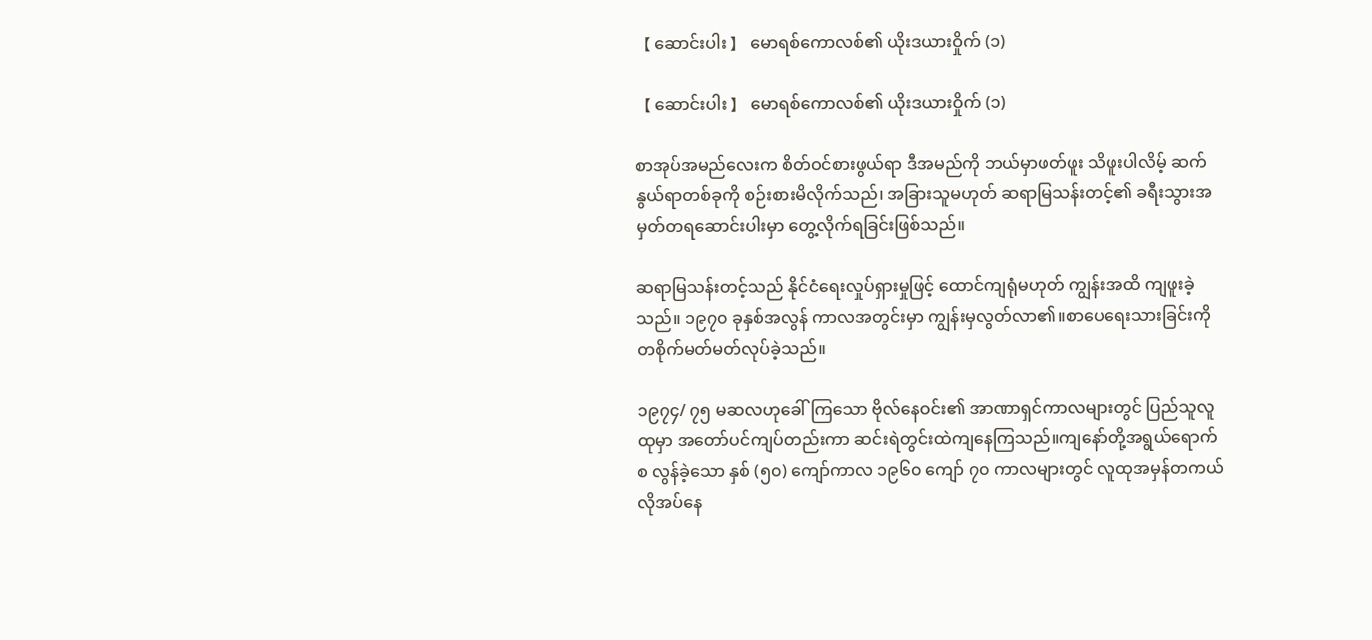【 ဆောင်းပါး 】 မောရစ်ကောလစ်၏ ယိုးဒယားဝှိုက် (၁)

【 ဆောင်းပါး 】 မောရစ်ကောလစ်၏ ယိုးဒယားဝှိုက် (၁)

စာအုပ်အမည်လေးက စိတ်ဝင်စားဖွယ်ရာ ဒီအမည်ကို ဘယ်မှာဖတ်ဖူး သိဖူးပါလိမ့် ဆက်နွယ်ရာတစ်ခုကို စဉ်းစားမိလိုက်သည်၊ အခြားသူမဟုတ် ဆရာမြသန်းတင့်၏ ခရီးသွားအမှတ်တရဆောင်းပါးမှာ တွေ့လိုက်ရခြင်းဖြစ်သည်။

ဆရာမြသန်းတင့်သည် နိုင်ငံရေးလှုပ်ရှားမှုဖြင့် ထောင်ကျရုံမဟုတ် ကျွန်းအထိ ကျဖူးခဲ့သည်။ ၁၉၇၀ ခုနှစ်အလွန် ကာလအတွင်းမှာ ကျွန်းမှလွတ်လာ၏။စာပေရေးသားခြင်းကို တစိုက်မတ်မတ်လုပ်ခဲ့သည်။

၁၉၇၄/ ၇၅ မဆလဟုခေါ်ကြသော ဗိုလ်နေဝင်း၏ အာဏာရှင်ကာလများတွင် ပြည်သူလူထုမှာ အတော်ပင်ကျပ်တည်းကာ ဆင်းရဲတွင်းထဲကျနေကြသည်။ကျနော်တို့အရွယ်ရောက်စ လွန်ခဲ့သော နှစ် (၅၀) ကျော်ကာလ ၁၉၆၀ ကျော် ၇၀ ကာလများတွင် လူထုအမှန်တကယ်လိုအပ်နေ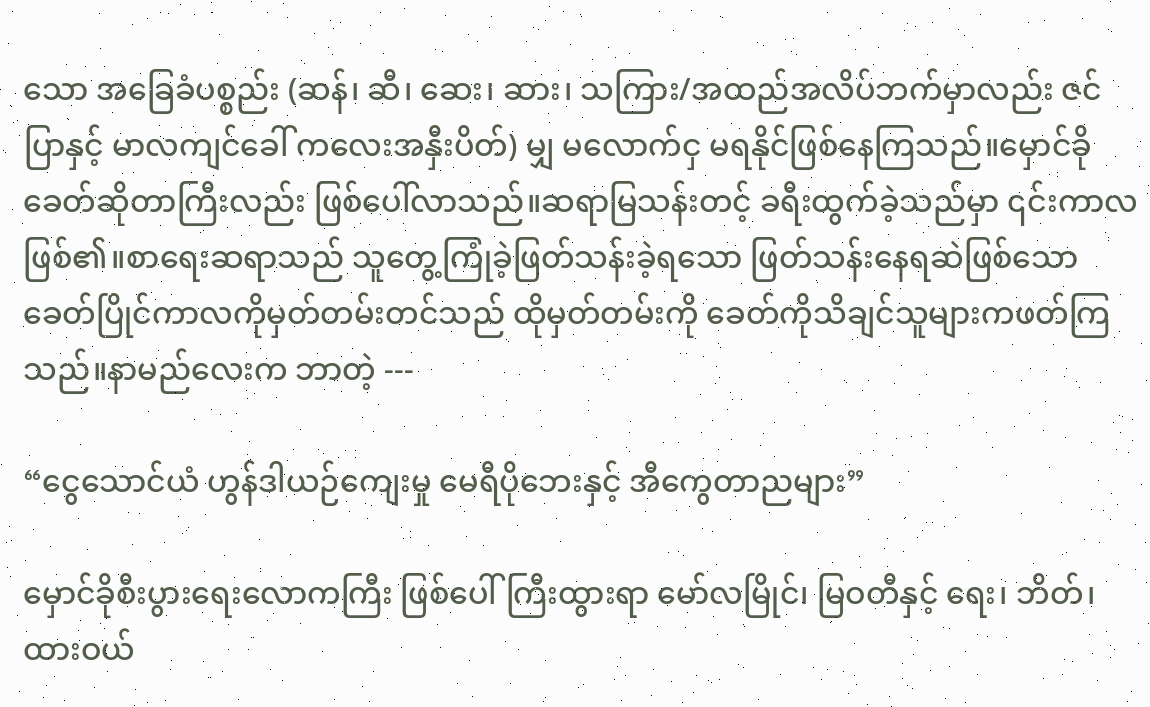သော အခြေခံပစ္စည်း (ဆန်၊ ဆီ၊ ဆေး၊ ဆား၊ သကြား/အထည်အလိပ်ဘက်မှာလည်း ဇင်ပြာနှင့် မာလကျင်ခေါ် ကလေးအနှီးပိတ်) မျှ မလောက်ငှ မရနိုင်ဖြစ်နေကြသည်။မှောင်ခိုခေတ်ဆိုတာကြီးလည်း ဖြစ်ပေါ်လာသည်။ဆရာမြသန်းတင့် ခရီးထွက်ခဲ့သည်မှာ ၎င်းကာလဖြစ်၏။စာရေးဆရာသည် သူတွေ့ကြုံခဲ့ဖြတ်သန်းခဲ့ရသော ဖြတ်သန်းနေရဆဲဖြစ်သော ခေတ်ပြိုင်ကာလကိုမှတ်တမ်းတင်သည် ထိုမှတ်တမ်းကို ခေတ်ကိုသိချင်သူများကဖတ်ကြသည်။နာမည်လေးက ဘာတဲ့ ---

“ငွေသောင်ယံ ဟွန်ဒါယဉ်ကျေးမှု မေရီပိုဘေးနှင့် အီကွေတာညများ”

မှောင်ခိုစီးပွားရေးလောကကြီး ဖြစ်ပေါ်ကြီးထွားရာ မော်လမြိုင်၊ မြဝတီနှင့် ရေး၊ ဘိတ်၊ ထားဝယ်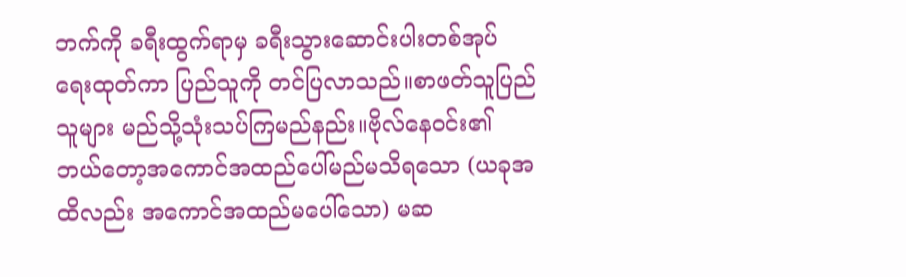ဘက်ကို ခရီးထွက်ရာမှ ခရီးသွားဆောင်းပါးတစ်အုပ် ရေးထုတ်ကာ ပြည်သူကို တင်ပြလာသည်။စာဖတ်သူပြည်သူများ မည်သို့သုံးသပ်ကြမည်နည်း။ဗိုလ်နေဝင်း၏ ဘယ်တော့အကောင်အထည်ပေါ်မည်မသိရသော (ယခုအထိလည်း အကောင်အထည်မပေါ်သော) မဆ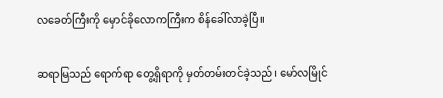လခေတ်ကြီးကို မှောင်ခိုလောကကြီးက စိန်ခေါ်လာခဲ့ပြီ။

ဆရာမြသည် ရောက်ရာ တွေ့ရှိရာကို မှတ်တမ်းတင်ခဲ့သည်၊ မော်လမြိုင်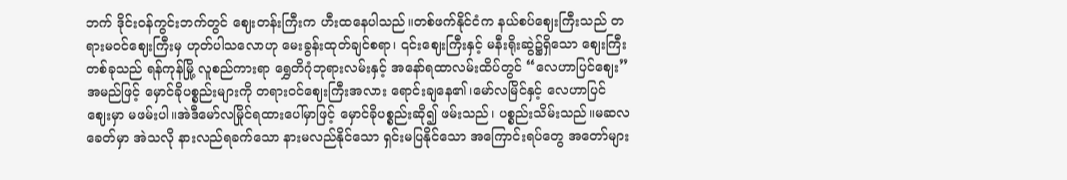ဘက် ဒိုင်းဝန်ကွင်းဘက်တွင် ဈေးတန်းကြီးက ဟီးထနေပါသည်။တစ်ဖက်နိုင်ငံက နယ်စပ်ဈေးကြီးသည် တရားမဝင်ဈေးကြီးမှ ဟုတ်ပါသလောဟု မေးခွန်းထုတ်ချင်စရာ၊ ၎င်းဈေးကြီးနှင့် မနီးရိုးဆွဲ၌ရှိသော ဈေးကြီးတစ်ခုသည် ရန်ကုန်မြို့ လူစည်ကားရာ ရွှေတိဂုံဘုရားလမ်းနှင့် အနော်ရထာလမ်းထိပ်တွင် “လေဟာပြင်ဈေး” အမည်ဖြင့် မှောင်ခိုပစ္စည်းများကို တရားဝင်ဈေးကြီးအလား ရောင်းချနေ၏၊မော်လမြိင်နှင့် လေဟာပြင်ဈေးမှာ မဖမ်းပါ။အဲဒီမော်လမြိုင်ရထားပေါ်မှာဖြင့် မှောင်ခိုပစ္စည်းဆို၍ ဖမ်းသည်၊ ပစ္စည်းသိမ်းသည်။မဆလခေတ်မှာ အဲသလို နားလည်ရခက်သော နားမလည်နိုင်သော ရှင်းမပြနိုင်သော အကြောင်းရပ်တွေ အတော်များ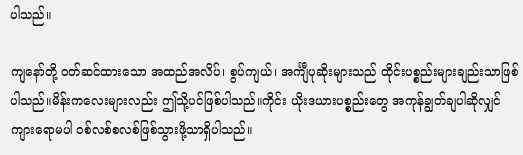ပါသည်။

ကျနော်တို့ ဝတ်ဆင်ထားသော အထည်အလိပ်၊ စွပ်ကျယ်၊ အင်္ကျီပုဆိုးများသည် ထိုင်းပစ္စည်းများချည်းသာဖြစ်ပါသည်။မိန်းကလေးများလည်း ဤသို့ပင်ဖြစ်ပါသည်။ကိုင်း ယိုးဒယားပစ္စည်းတွေ အကုန်ချွတ်ချပါဆိုလျှင် ကျားရောမပါ ဝစ်လစ်စလစ်ဖြစ်သွားဖို့သာရှိပါသည်။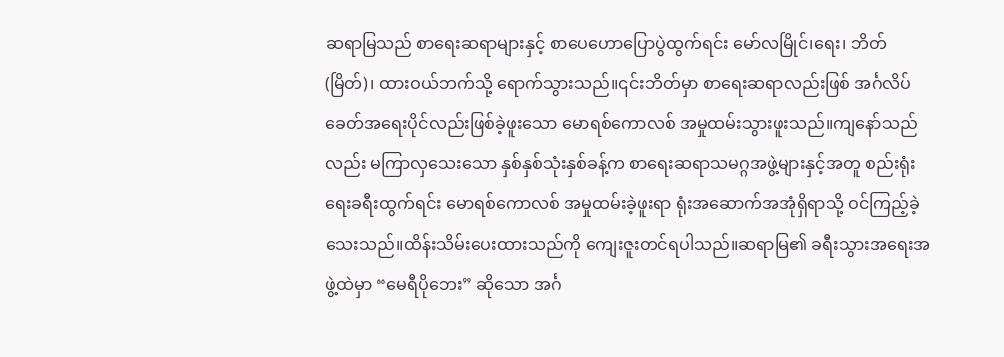ဆရာမြသည် စာရေးဆရာများနှင့် စာပေဟောပြောပွဲထွက်ရင်း မော်လမြိုင်၊ရေး၊ ဘိတ် (မြိတ်)၊ ထားဝယ်ဘက်သို့ ရောက်သွားသည်။၎င်းဘိတ်မှာ စာရေးဆရာလည်းဖြစ် အင်္ဂလိပ်ခေတ်အရေးပိုင်လည်းဖြစ်ခဲ့ဖူးသော မောရစ်ကောလစ် အမှုထမ်းသွားဖူးသည်။ကျနော်သည်လည်း မကြာလှသေးသော နှစ်နှစ်သုံးနှစ်ခန့်က စာရေးဆရာသမဂ္ဂအဖွဲ့များနှင့်အတူ စည်းရုံးရေးခရီးထွက်ရင်း မောရစ်ကောလစ် အမှုထမ်းခဲ့ဖူးရာ ရုံးအဆောက်အအုံရှိရာသို့ ဝင်ကြည့်ခဲ့သေးသည်။ထိန်းသိမ်းပေးထားသည်ကို ကျေးဇူးတင်ရပါသည်။ဆရာမြ၏ ခရီးသွားအရေးအဖွဲ့ထဲမှာ “မေရီပိုဘေး” ဆိုသော အင်္ဂ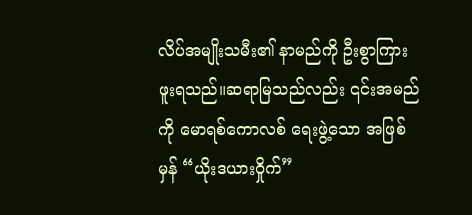လိပ်အမျိုးသမီး၏ နာမည်ကို ဦးစွာကြားဖူးရသည်။ဆရာမြသည်လည်း ၎င်းအမည်ကို မောရစ်ကောလစ် ရေးဖွဲ့သော အဖြစ်မှန် “ယိုးဒယားဝှိုက်”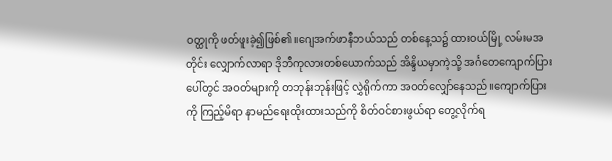ဝတ္ထုကို ဖတ်ဖူးခဲ့၍ဖြစ်၏။ဂျေအက်ဖာနီဘယ်သည် တစ်နေ့သ၌ ထားဝယ်မြို့ လမ်းမအတိုင်း လျှောက်လာရာ ဒိုဘီကုလားတစ်ယောက်သည် အိန္ဒိယမှာကဲ့သို့ အင်္ဂတေကျောက်ပြားပေါ်တွင် အဝတ်များကို တဘုန်းဘုန်းဖြင့် လွှဲရိုက်ကာ အဝတ်လျှော်နေသည်။ကျောက်ပြားကို ကြည့်မိရာ နာမည်ရေးထိုးထားသည်ကို စိတ်ဝင်စားဖွယ်ရာ တွေ့လိုက်ရ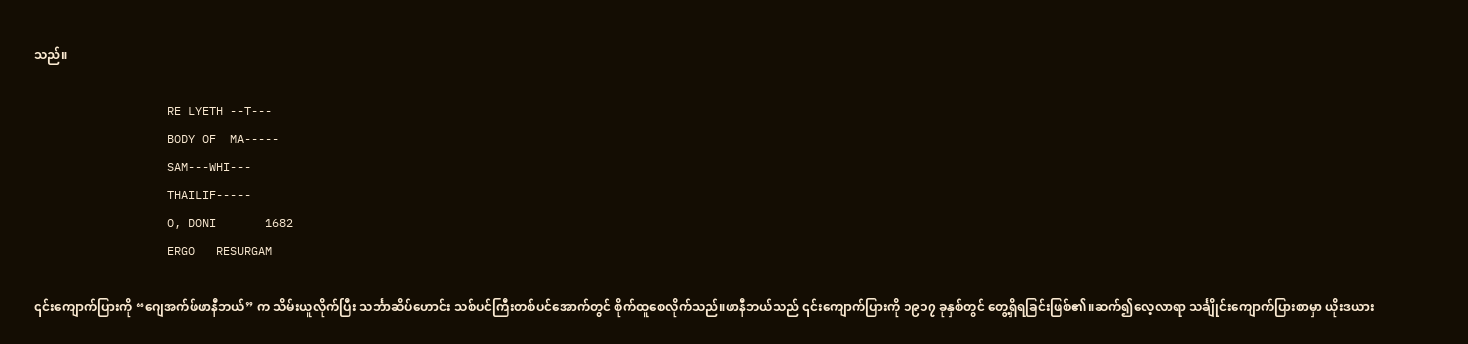သည်။

                   RE LYETH --T---
                   BODY OF  MA-----
                   SAM---WHI---
                   THAILIF-----
                   O, DONI       1682
                   ERGO   RESURGAM

၎င်းကျောက်ပြားကို “ဂျေအက်ဖ်ဖာနီဘယ်” က သိမ်းယူလိုက်ပြီး သင်္ဘာဆိပ်ဟောင်း သစ်ပင်ကြီးတစ်ပင်အောက်တွင် စိုက်ထူစေလိုက်သည်။ဖာနီဘယ်သည် ၎င်းကျောက်ပြားကို ၁၉၁၇ ခုနှစ်တွင် တွေ့ရှိရခြင်းဖြစ်၏။ဆက်၍လေ့လာရာ သင်္ချိုင်းကျောက်ပြားစာမှာ ယိုးဒယား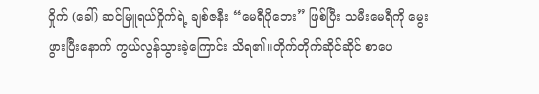ဝှိုက် (ခေါ်) ဆင်မြူရယ်ဝှိုက်ရဲ့ ချစ်ဇနီး “မေရီပိုဘေး” ဖြစ်ပြီး သမီးမေရီကို မွေးဖွားပြီးနောက် ကွယ်လွန်သွားခဲ့ကြောင်း သိရ၏။တိုက်တိုက်ဆိုင်ဆိုင် စာပေ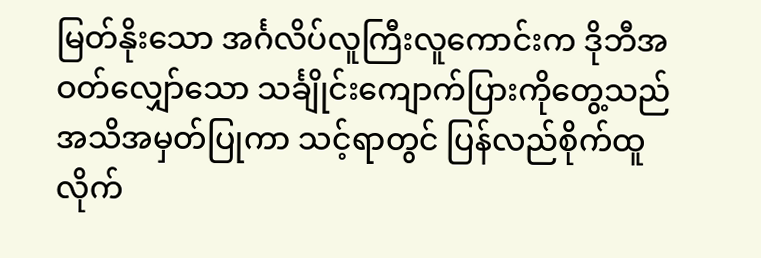မြတ်နိုးသော အင်္ဂလိပ်လူကြီးလူကောင်းက ဒိုဘီအဝတ်လျှော်သော သင်္ချိုင်းကျောက်ပြားကိုတွေ့သည် အသိအမှတ်ပြုကာ သင့်ရာတွင် ပြန်လည်စိုက်ထူလိုက်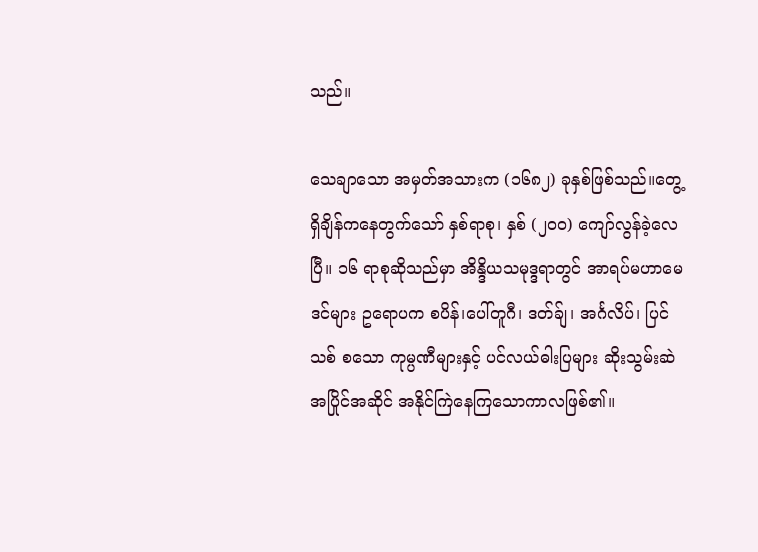သည်။

သေချာသော အမှတ်အသားက (၁၆၈၂) ခုနှစ်ဖြစ်သည်။တွေ့ရှိချိန်ကနေတွက်သော် နှစ်ရာစု၊ နှစ် (၂၀၀) ကျော်လွန်ခဲ့လေပြီ။ ၁၆ ရာစုဆိုသည်မှာ အိန္ဒိယသမုဒ္ဒရာတွင် အာရပ်မဟာမေဒင်များ ဥရောပက စပိန်၊ပေါ်တူဂီ၊ ဒတ်ခ်ျ၊ အင်္ဂလိပ်၊ ပြင်သစ် စသော ကုမ္ပဏီများနှင့် ပင်လယ်ဓါးပြများ ဆိုးသွမ်းဆဲ အပြိုင်အဆိုင် အနိုင်ကြဲနေကြသောကာလဖြစ်၏။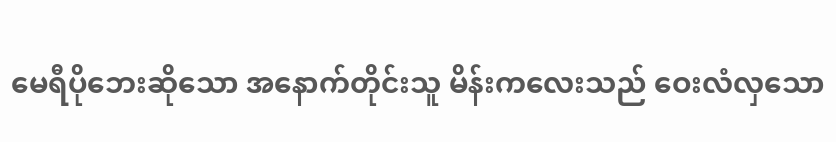မေရီပိုဘေးဆိုသော အနောက်တိုင်းသူ မိန်းကလေးသည် ဝေးလံလှသော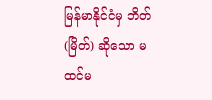မြန်မာနိုင်ငံမှ ဘိတ် (မြိတ်) ဆိုသော မထင်မ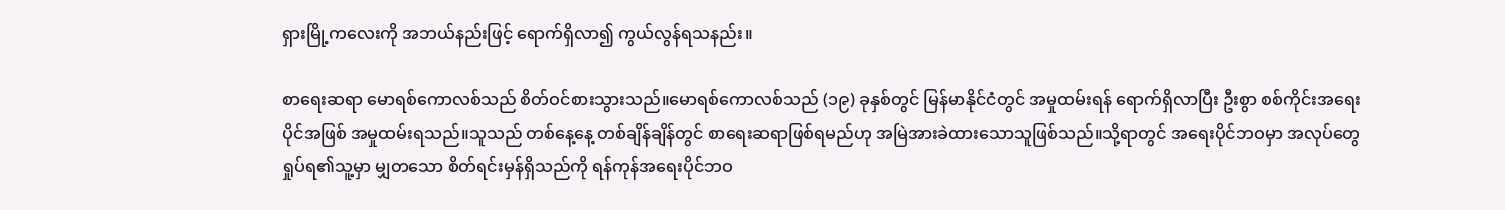ရှားမြို့ကလေးကို အဘယ်နည်းဖြင့် ရောက်ရှိလာ၍ ကွယ်လွန်ရသနည်း။

စာရေးဆရာ မောရစ်ကောလစ်သည် စိတ်ဝင်စားသွားသည်။မောရစ်ကောလစ်သည် (၁၉) ခုနှစ်တွင် မြန်မာနိုင်ငံတွင် အမှုထမ်းရန် ရောက်ရှိလာပြီး ဦးစွာ စစ်ကိုင်းအရေးပိုင်အဖြစ် အမှုထမ်းရသည်။သူသည် တစ်နေ့နေ့ တစ်ချိန်ချိန်တွင် စာရေးဆရာဖြစ်ရမည်ဟု အမြဲအားခဲထားသောသူဖြစ်သည်။သို့ရာတွင် အရေးပိုင်ဘဝမှာ အလုပ်တွေရှုပ်ရ၏သူ့မှာ မျှတသော စိတ်ရင်းမှန်ရှိသည်ကို ရန်ကုန်အရေးပိုင်ဘဝ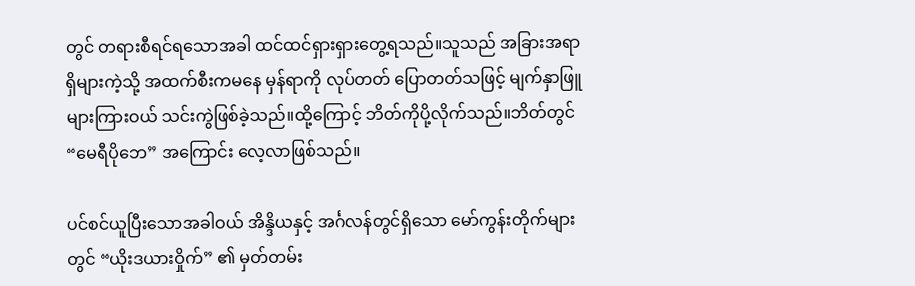တွင် တရားစီရင်ရသောအခါ ထင်ထင်ရှားရှားတွေ့ရသည်။သူသည် အခြားအရာရှိများကဲ့သို့ အထက်စီးကမနေ မှန်ရာကို လုပ်တတ် ပြောတတ်သဖြင့် မျက်နှာဖြူများကြားဝယ် သင်းကွဲဖြစ်ခဲ့သည်။ထို့ကြောင့် ဘိတ်ကိုပို့လိုက်သည်။ဘိတ်တွင် “မေရီပိုဘေ” အကြောင်း လေ့လာဖြစ်သည်။

ပင်စင်ယူပြီးသောအခါဝယ် အိန္ဒိယနှင့် အင်္ဂလန်တွင်ရှိသော မော်ကွန်းတိုက်များတွင် “ယိုးဒယားဝှိုက်” ၏ မှတ်တမ်း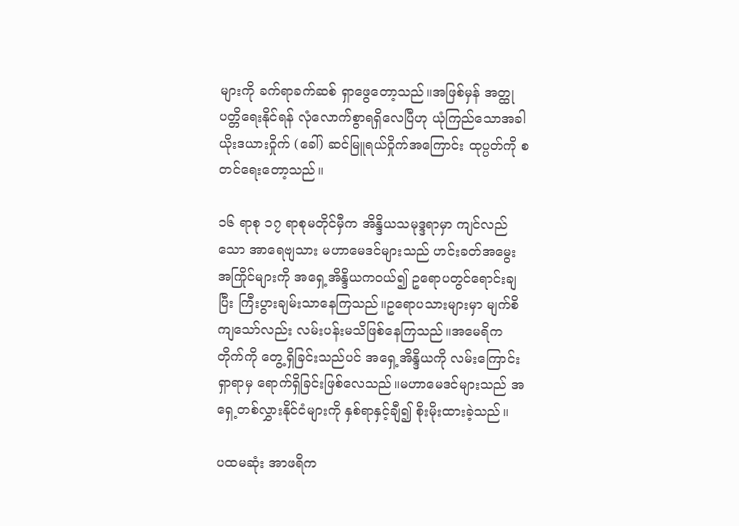များကို ခက်ရာခက်ဆစ် ရှာဖွေတော့သည်။အဖြစ်မှန် အတ္ထုပတ္တိရေးနိုင်ရန် လုံလောက်စွာရရှိလေပြီဟု ယုံကြည်သောအခါ ယိုးဒယားဝှိုက် (ခေါ်) ဆင်မြူရယ်ဝှိုက်အကြောင်း ထုပ္ပတ်ကို စတင်ရေးတော့သည်။

၁၆ ရာစု ၁၇ ရာစုမတိုင်မှီက အိန္ဒိယသမုဒ္ဒရာမှာ ကျင်လည်သော အာရေဗျသား မဟာမေဒင်များသည် ဟင်းခတ်အမွေးအကြိုင်များကို အရှေ့အိန္ဒိယကဝယ်၍ ဥရောပတွင်ရောင်းချပြီး ကြီးပွားချမ်းသာနေကြသည်။ဥရောပသားများမှာ မျက်စိကျသော်လည်း လမ်းပန်းမသိဖြစ်နေကြသည်။အမေရိကတိုက်ကို တွေ့ရှိခြင်းသည်ပင် အရှေ့အိန္ဒိယကို လမ်းကြောင်းရှာရာမှ ရောက်ရှိခြင်းဖြစ်လေသည်။မဟာမေဒင်များသည် အရှေ့တစ်လွှားနိုင်ငံများကို နှစ်ရာနှင့်ချီ၍ စိုးမိုးထားခဲ့သည်။

ပထမဆုံး အာဖရိက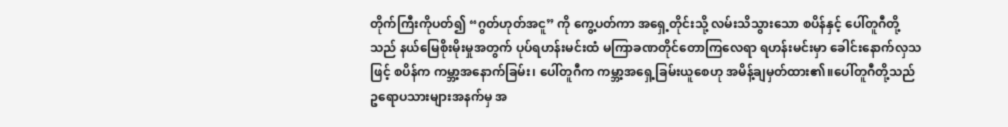တိုက်ကြီးကိုပတ်၍ “ဂွတ်ဟုတ်အငူ” ကို ကွေ့ပတ်ကာ အရှေ့တိုင်းသို့ လမ်းသိသွားသော စပိန်နှင့် ပေါ်တူဂီတို့သည် နယ်မြေစိုးမိုးမှုအတွက် ပုပ်ရဟန်းမင်းထံ မကြာခဏတိုင်တောကြလေရာ ရဟန်းမင်းမှာ ခေါင်းနောက်လှသဖြင့် စပိန်က ကမ္ဘာ့အနောက်ခြမ်း၊ ပေါ်တူဂီက ကမ္ဘာ့အရှေ့ခြမ်းယူစေဟု အမိန့်ချမှတ်ထား၏။ပေါ်တူဂီတို့သည် ဥရောပသားများအနက်မှ အ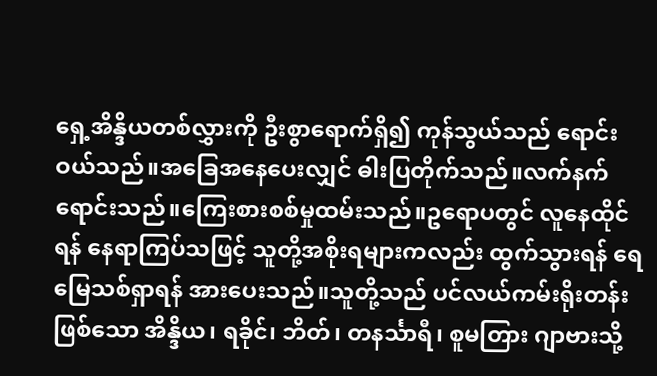ရှေ့အိန္ဒိယတစ်လွှားကို ဦးစွာရောက်ရှိ၍ ကုန်သွယ်သည် ရောင်းဝယ်သည်။အခြေအနေပေးလျှင် ဓါးပြတိုက်သည်။လက်နက်ရောင်းသည်။ကြေးစားစစ်မှုထမ်းသည်။ဥရောပတွင် လူနေထိုင်ရန် နေရာကြပ်သဖြင့် သူတို့အစိုးရများကလည်း ထွက်သွားရန် ရေမြေသစ်ရှာရန် အားပေးသည်။သူတို့သည် ပင်လယ်ကမ်းရိုးတန်းဖြစ်သော အိန္ဒိယ၊ ရခိုင်၊ ဘိတ်၊ တနင်္သာရီ၊ စူမတြား ဂျာဗားသို့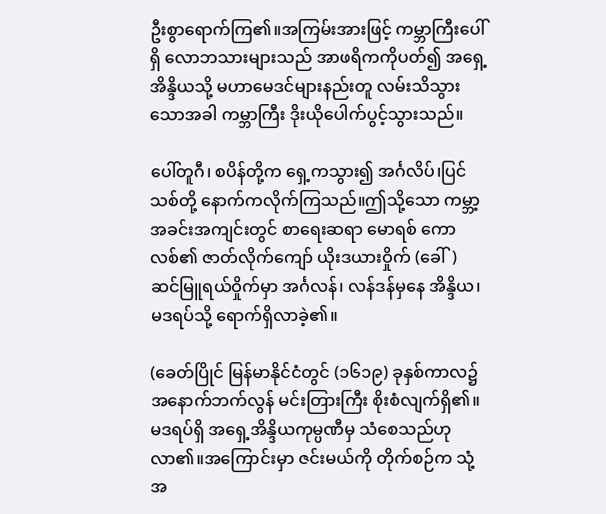ဦးစွာရောက်ကြ၏။အကြမ်းအားဖြင့် ကမ္ဘာကြီးပေါ်ရှိ လောဘသားများသည် အာဖရိကကိုပတ်၍ အရှေ့အိန္ဒိယသို့ မဟာမေဒင်များနည်းတူ လမ်းသိသွားသောအခါ ကမ္ဘာကြီး ဒိုးယိုပေါက်ပွင့်သွားသည်။

ပေါ်တူဂီ၊ စပိန်တို့က ရှေ့ကသွား၍ အင်္ဂလိပ်၊ပြင်သစ်တို့ နောက်ကလိုက်ကြသည်။ဤသို့သော ကမ္ဘာ့အခင်းအကျင်းတွင် စာရေးဆရာ မောရစ် ကောလစ်၏ ဇာတ်လိုက်ကျော် ယိုးဒယားဝှိုက် (ခေါ်) ဆင်မြူရယ်ဝှိုက်မှာ အင်္ဂလန်၊ လန်ဒန်မှနေ အိန္ဒိယ၊ မဒရပ်သို့ ရောက်ရှိလာခဲ့၏။

(ခေတ်ပြိုင် မြန်မာနိုင်ငံတွင် (၁၆၁၉) ခုနှစ်ကာလ၌ အနောက်ဘက်လွန် မင်းတြားကြီး စိုးစံလျက်ရှိ၏။မဒရပ်ရှိ အရှေ့အိန္ဒိယကုမ္ပဏီမှ သံစေသည်ဟုလာ၏။အကြောင်းမှာ ဇင်းမယ်ကို တိုက်စဉ်က သုံ့အ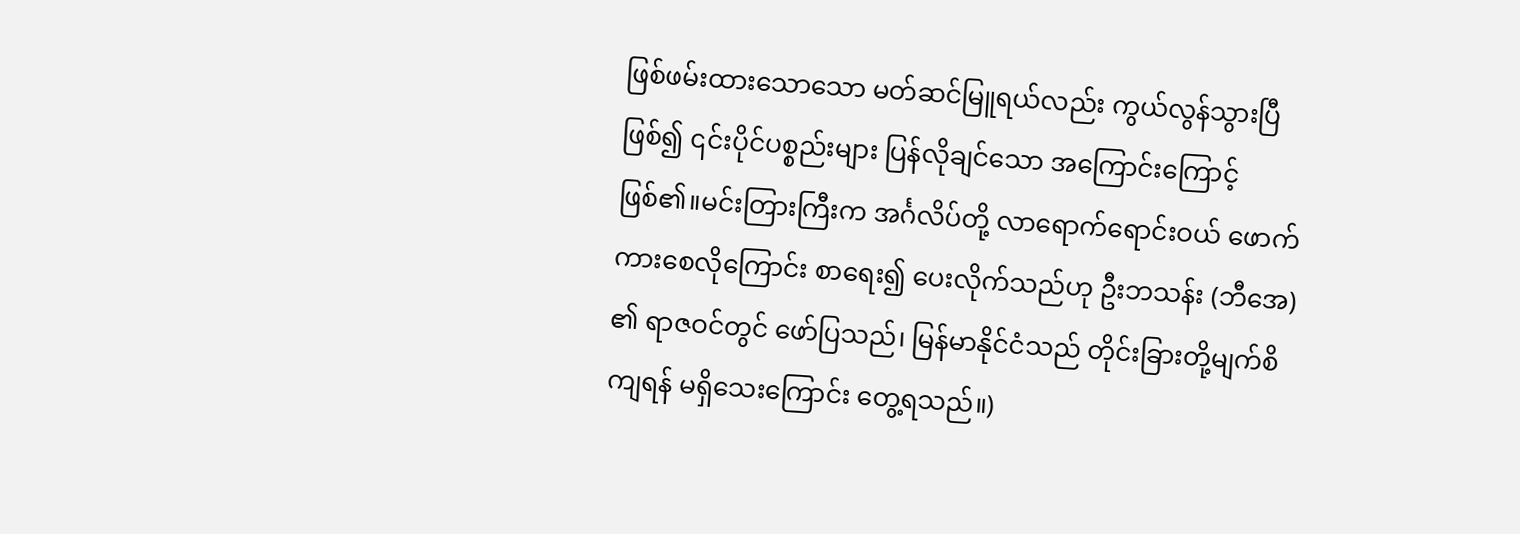ဖြစ်ဖမ်းထားသောသော မတ်ဆင်မြူရယ်လည်း ကွယ်လွန်သွားပြီဖြစ်၍ ၎င်းပိုင်ပစ္စည်းများ ပြန်လိုချင်သော အကြောင်းကြောင့်ဖြစ်၏။မင်းတြားကြီးက အင်္ဂလိပ်တို့ လာရောက်ရောင်းဝယ် ဖောက်ကားစေလိုကြောင်း စာရေး၍ ပေးလိုက်သည်ဟု ဦးဘသန်း (ဘီအေ) ၏ ရာဇဝင်တွင် ဖော်ပြသည်၊ မြန်မာနိုင်ငံသည် တိုင်းခြားတို့မျက်စိကျရန် မရှိသေးကြောင်း တွေ့ရသည်။)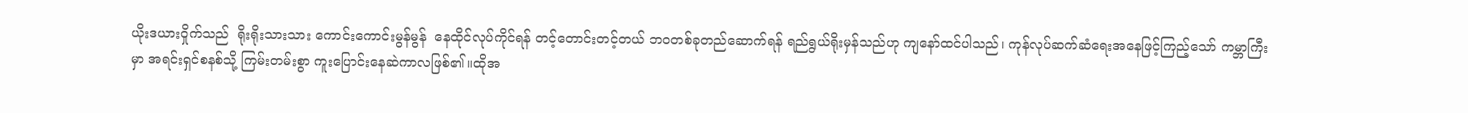ယိုးဒယားဝှိုက်သည်  ရိုးရိုးသားသား ကောင်းကောင်းမွန်မွန်  နေထိုင်လုပ်ကိုင်ရန် တင့်တောင်းတင့်တယ် ဘဝတစ်ခုတည်ဆောက်ရန် ရည်ရွယ်ရိုးမှန်သည်ဟု ကျနော်ထင်ပါသည်၊ ကုန်လုပ်ဆက်ဆံရေးအနေဖြင့်ကြည့်သော် ကမ္ဘာကြီးမှာ အရင်းရှင်စနစ်သို့ ကြမ်းတမ်းစွာ ကူးပြောင်းနေဆဲကာလဖြစ်၏။ထိုအ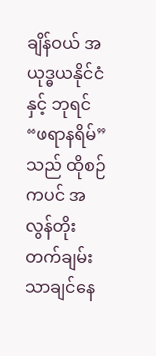ချိန်ဝယ် အယုဒ္ဓယနိုင်ငံနှင့် ဘုရင် “ဖရာနရိမ်” သည် ထိုစဉ်ကပင် အလွန်တိုးတက်ချမ်းသာချင်နေ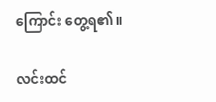ကြောင်း တွေ့ရ၏။

လင်းထင်